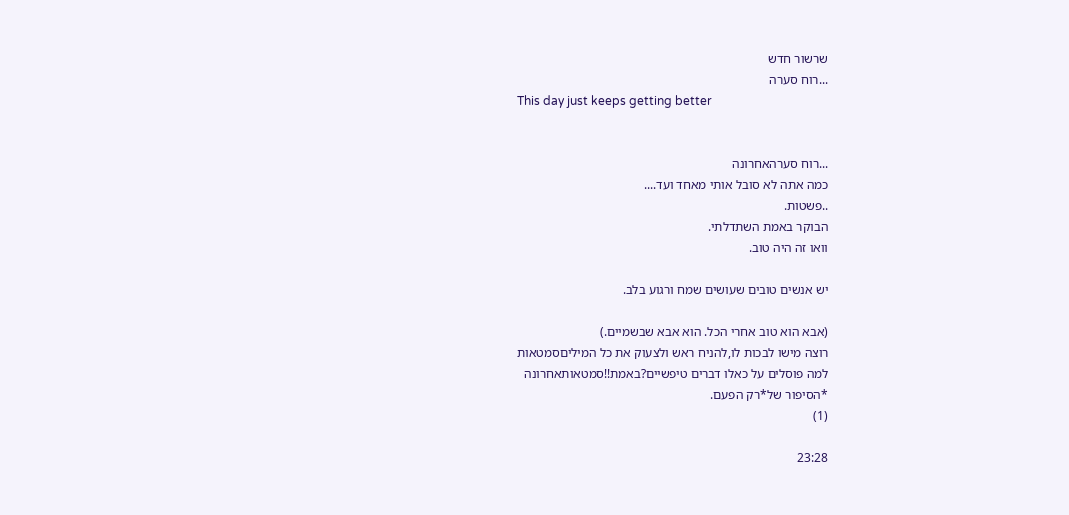שרשור חדש
...רוח סערה
This day just keeps getting better


...רוח סערהאחרונה
כמה אתה לא סובל אותי מאחד ועד....
..פשטות.
הבוקר באמת השתדלתי.
וואו זה היה טוב.

יש אנשים טובים שעושים שמח ורגוע בלב.

(אבא הוא טוב אחרי הכל. הוא אבא שבשמיים.)
רוצה מישו לבכות לו,להניח ראש ולצעוק את כל המיליםסמטאות
למה פוסלים על כאלו דברים טיפשיים?באמת!!סמטאותאחרונה
*הסיפור של*רק הפעם.
(1)

23:28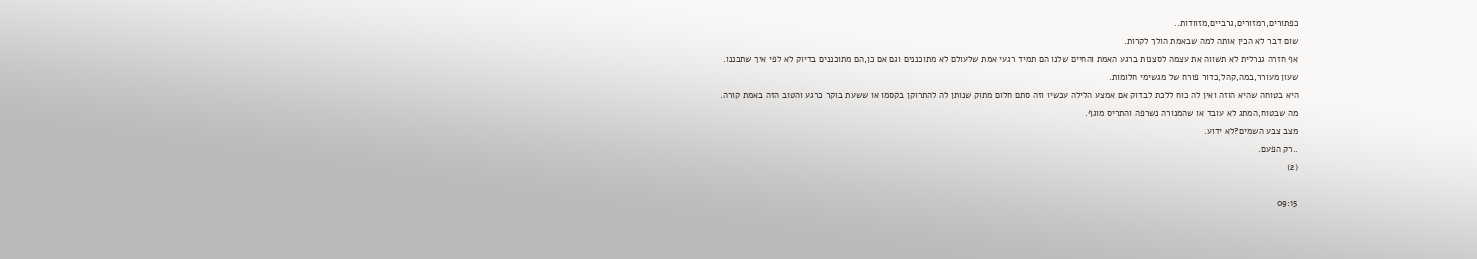כפתורים,רמזורים,גרביים,מזוודות..
שום דבר לא הכין אותה למה שבאמת הולך לקרות.
אף חזרה גנרלית לא תשווה את עצמה לסצנות ברגע האמת והחיים שלנו הם תמיד רגעי אמת שלעולם לא מתוכננים וגם אם כן,הם מתוכננים בדיוק לא לפי איך שתכננו.
שעון מעורר,במה,קהל,כדור פורח של מגשימי חלומות.
היא בטוחה שהיא הוזה ואין לה כוח ללכת לבדוק אם אמצע הלילה עכשיו וזה סתם חלום מתוק שנותן לה להתרוקן בקסמו או ששעת בוקר כרגע והטוב הזה באמת קורה.
מה שבטוח,המתג לא עובד או שהמנורה נשרפה והתריס מוגף.
מצב צבע השמים?לא ידוע.
..רק הפעם.
(2)

09:15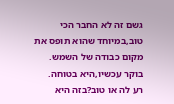גשם זה לא החבר הכי טוב,במיוחד שהוא תופס את מקום כבודה של השמש.
בוקר עכשיו,היא בטוחה.
רע לה או טוב?בזה היא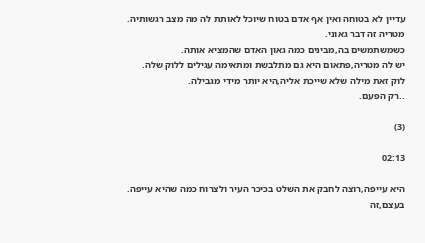עדיין לא בטוחה ואין אף אדם בטוח שיוכל לאותת לה מה מצב רגשותיה.
מטריה זה דבר גאוני.
כשמשתמשים בה,מבינים כמה גאון האדם שהמציא אותה.
יש לה מטריה,פתאום היא גם מתלבשת ומתאימה עגילים ללוק שלה.
לוק זאת מילה שלא שייכת אליה,היא יותר מידי מגבילה.
..רק הפעם.

(3)

02:13

היא עייפה,רוצה לחבק את השלט בכיכר העיר ולצרוח כמה שהיא עייפה.
בעצם,זה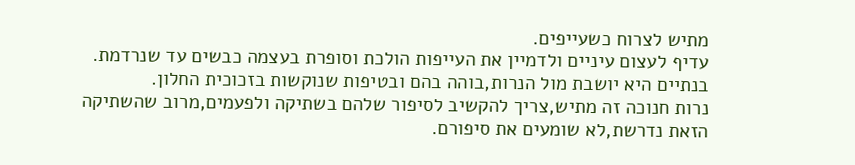מתיש לצרוח כשעייפים.
עדיף לעצום עיניים ולדמיין את העייפות הולכת וסופרת בעצמה כבשים עד שנרדמת.
בנתיים היא יושבת מול הנרות,בוהה בהם ובטיפות שנוקשות בזכוכית החלון.
נרות חנוכה זה מתיש,צריך להקשיב לסיפור שלהם בשתיקה ולפעמים,מרוב שהשתיקה הזאת נדרשת,לא שומעים את סיפורם.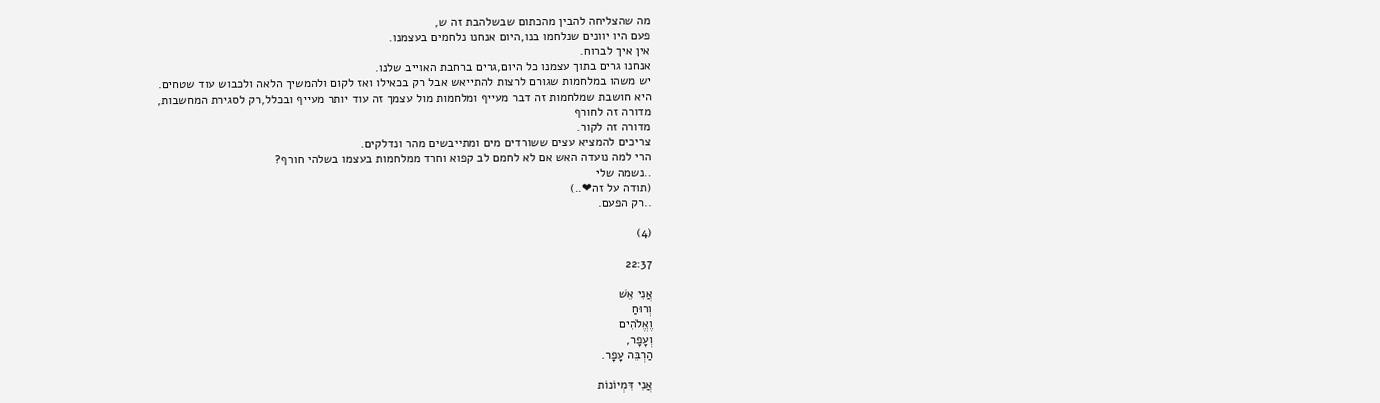מה שהצליחה להבין מהכתום שבשלהבת זה ש,
פעם היו יוונים שנלחמו בנו,היום אנחנו נלחמים בעצמנו.
אין איך לברוח.
אנחנו גרים בתוך עצמנו כל היום,גרים ברחבת האוייב שלנו.
יש משהו במלחמות שגורם לרצות להתייאש אבל רק בכאילו ואז לקום ולהמשיך הלאה ולכבוש עוד שטחים.
היא חושבת שמלחמות זה דבר מעייף ומלחמות מול עצמך זה עוד יותר מעייף ובכלל,רק לסגירת המחשבות,
מדורה זה לחורף
מדורה זה לקור.
צריכים להמציא עצים ששורדים מים ומתייבשים מהר ונדלקים.
הרי למה נועדה האש אם לא לחמם לב קפוא וחרד ממלחמות בעצמו בשלהי חורף?
..נשמה שלי
(תודה על זה❤..)
..רק הפעם.

(4)

22:37

אֲנִי אֵשׁ
וְרוּחַ
וֶאֱלֹהִים
וְעָפָר,
הַרְבֵּה עָפָר.

אֲנִי דִּמְיוֹנוֹת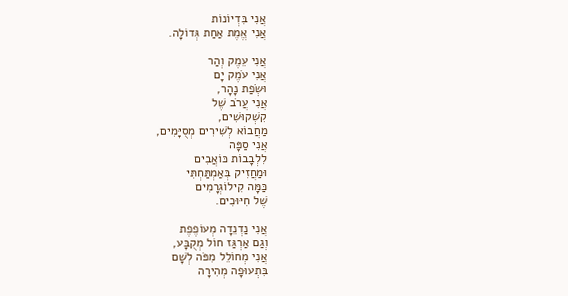אֲנִי בִּדְיוֹנוֹת
אֲנִי אֱמֶת אַחַת גְּדוֹלָה.

אֲנִי עֵמֶק וְהַר
אֲנִי עֹמֶק יָם
וּשְׂפַת נָהָר,
אֲנִי עֲרֹב שֶׁל
קִשְׁקוּשִׁים,
מַחֲבוֹא לְשִׁירִים מְסֻיָּמִים,
אֲנִי סַפָּה
לִלְבָבוֹת כּוֹאֲבִים
וּמַחֲזִיק בְּאַמְתַּחְתִּי
כַּמָּה קִילוֹגְרָמִים
שֶׁל חִיּוּכִים.

אֲנִי נַדְנֵדָה מְעוֹפֶפֶת
וְגַם אַרְגַּז חוֹל מְקֻבָּע,
אֲנִי מְחוֹלֵל מִפֹּה לְשָׁם
בִּתְעוּפָה מְהִירָה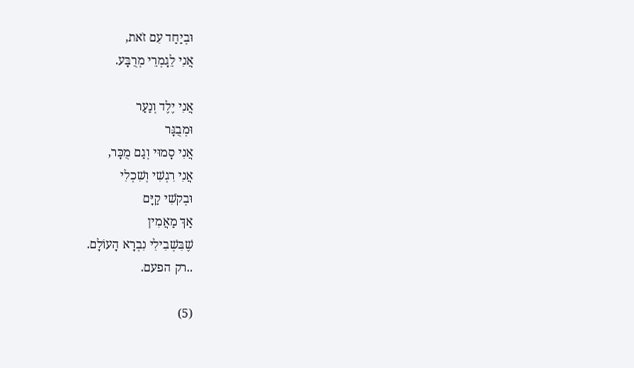וּבְיַחַד עִם זֹאת,
אֲנִי לֵגָמְרֵי מְרֻבָּע.

אֲנִי יֶלֶד וְנַעַר
וּמְבֻגָּר
אֲנִי סָמוּי וְגַם מֻכָּר,
אֲנִי רִגְשִׁי וְשִׁכְלִי
וּבְקֹשִׁי קַיָּם
אַךְ מַאֲמִין
שֶׁבִּשְׁבִילִי נִבְרָא הָעוֹלָם.
..רק הפעם.

(5)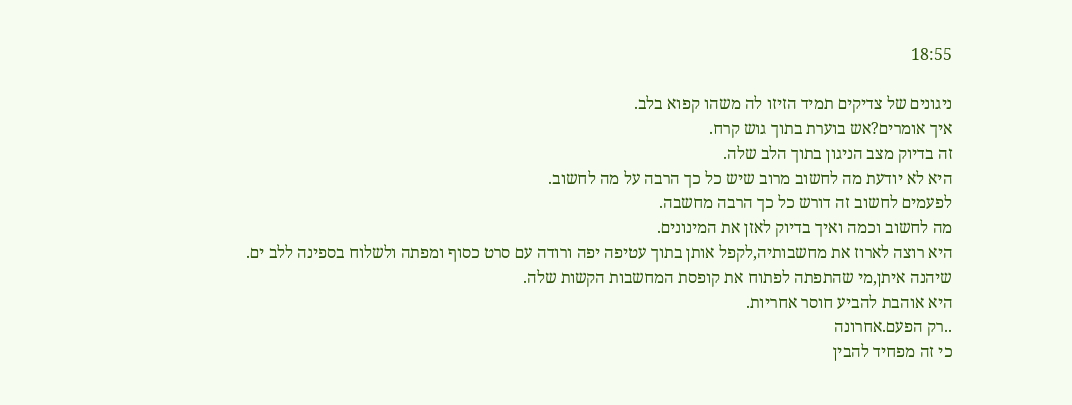18:55

ניגונים של צדיקים תמיד הזיזו לה משהו קפוא בלב.
איך אומרים?אש בוערת בתוך גוש קרח.
זה בדיוק מצב הניגון בתוך הלב שלה.
היא לא יודעת מה לחשוב מרוב שיש כל כך הרבה על מה לחשוב.
לפעמים לחשוב זה דורש כל כך הרבה מחשבה.
מה לחשוב וכמה ואיך בדיוק לאזן את המינונים.
היא רוצה לארוז את מחשבותיה,לקפל אותן בתוך עטיפה יפה ורודה עם סרט כסוף ומפתה ולשלוח בספינה ללב ים.
שיהנה איתן,מי שהתפתה לפתוח את קופסת המחשבות הקשות שלה.
היא אוהבת להביע חוסר אחריות.
..רק הפעם.אחרונה
כי זה מפחיד להבין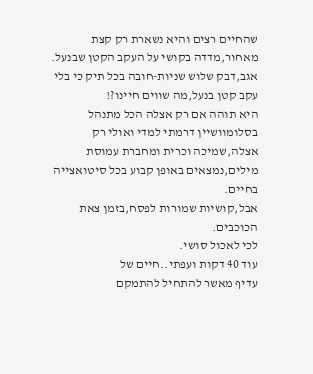שהחיים רצים והיא נשארת רק קצת מאחור,מדדה בקושי על העקב הקטן שבנעל.
אגב,דבק שלוש שניות-חובה בכל תיק כי בלי עקב קטן בנעל,מה שווים חיינו?!
היא תוהה אם רק אצלה הכל מתנהל בסלומוושיין דרמתי למדי ואולי רק אצלה,שמיכה וכרית ומחברת עמוסת מילים,נמצאים באופן קבוע בכל סיטואצייה בחיים.
אבל,קושיות שמורות לפסח,בזמן צאת הכוכבים.
לכי לאכול סושי.
עוד 40 דקות ועפתי..חיים של
עדיף מאשר להתחיל להתמקם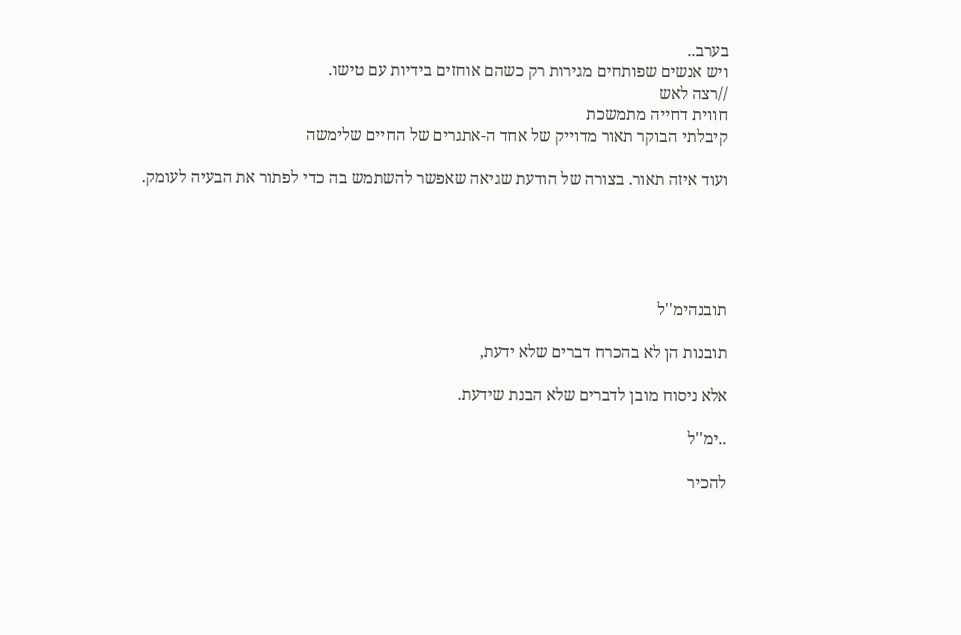בערב..
ויש אנשים שפותחים מגירות רק כשהם אוחזים בידיות עם טישו.
//רצה לאש
חווית דחייה מתמשכת
קיבלתי הבוקר תאור מדוייק של אחד ה-אתגרים של החיים שלימשה

ועוד איזה תאור. בצורה של הודעת שגיאה שאפשר להשתמש בה כדי לפתור את הבעיה לעומק.





תובנהימ''ל

תובנות הן לא בהכרח דברים שלא ידעת,

אלא ניסוח מובן לדברים שלא הבנת שידעת.

..ימ''ל

להכיר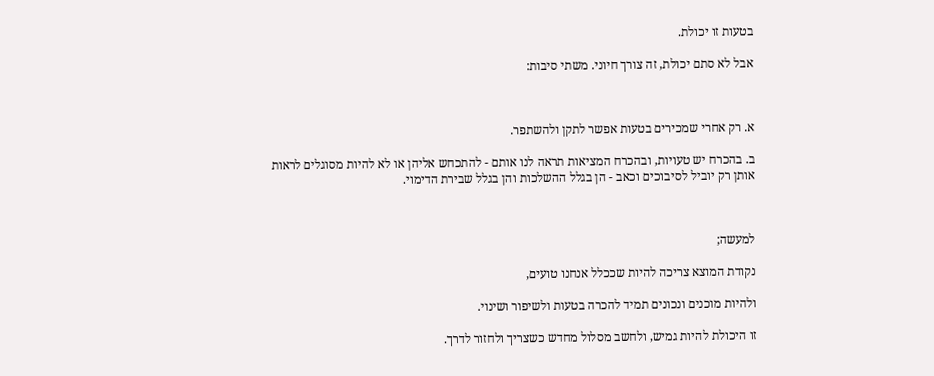בטעות זו יכולת.

אבל לא סתם יכולת, זה צורך חיוני. משתי סיבות:



א. רק אחרי שמכירים בטעות אפשר לתקן ולהשתפר.

ב. בהכרח יש טעויות, ובהכרח המציאות תראה לנו אותם - להתכחש אליהן או לא להיות מסוגלים לראות אותן רק יוביל לסיבוכים וכאב - הן בגלל ההשלכות והן בגלל שבירת הדימוי.



למעשה;

נקודת המוצא צריכה להיות שככלל אנחנו טועים,

ולהיות מוכנים ונכונים תמיד להכרה בטעות ולשיפור ושינוי.

זו היכולת להיות גמיש, ולחשב מסלול מחדש כשצריך ולחזור לדרך.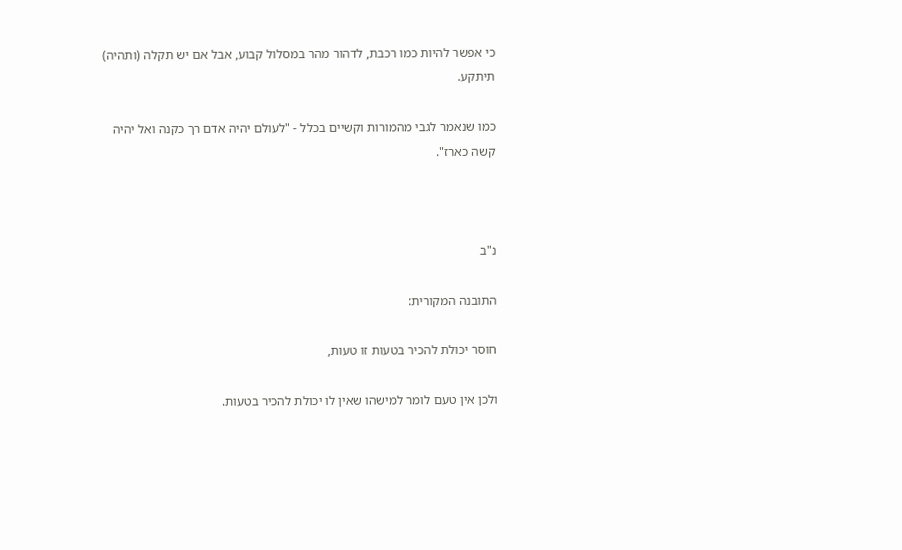כי אפשר להיות כמו רכבת, לדהור מהר במסלול קבוע, אבל אם יש תקלה (ותהיה) תיתקע.

כמו שנאמר לגבי מהמורות וקשיים בכלל - "לעולם יהיה אדם רך כקנה ואל יהיה קשה כארז".



נ"ב

התובנה המקורית:

חוסר יכולת להכיר בטעות זו טעות,

ולכן אין טעם לומר למישהו שאין לו יכולת להכיר בטעות.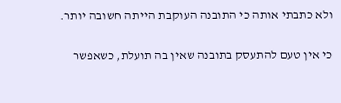ולא כתבתי אותה כי התובנה העוקבת הייתה חשובה יותר.

כי אין טעם להתעסק בתובנה שאין בה תועלת, כשאפשר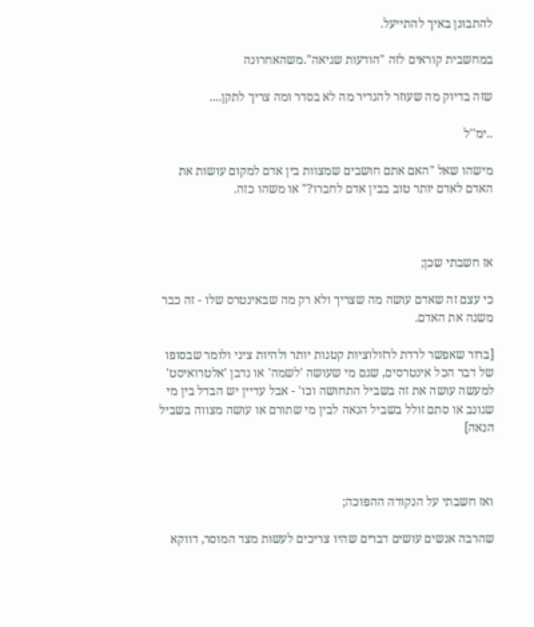להתבונן באיך להתייעל.

במחשבית קוראים לזה "הודעות שגיאה".משהאחרונה

שזה בדיוק מה שעוזר להגדיר מה לא בסדר ומה צריך לתקן....

..ימ''ל

מישהו שאל "האם אתם חושבים שמצוות בין אדם למקום עושות את האדם לאדם יותר טוב בבין אדם לחברו?" או משהו כזה.



אז חשבתי שכן;

כי עצם זה שאדם עושה מה שצריך ולא רק מה שבאינטרס שלו - זה כבר משנה את האדם.

[ברור שאפשר לרדת לרזולוציות קטנות יותר ולהיות ציני ולומר שבסופו של דבר הכל אינטרסים, שגם מי שעושה 'לשמה' או נדבן 'אלטרואיסט' למעשה עושה את זה בשביל התחושה וכו' - אבל עדיין יש הבדל בין מי שגונב או סתם זולל בשביל הנאה לבין מי שתורם או עושה מצווה בשביל הנאה]



ואז חשבתי על הנקודה ההפוכה;

שהרבה אנשים עושים דברים שהיו צריכים לעשות מצד המוסר, דווקא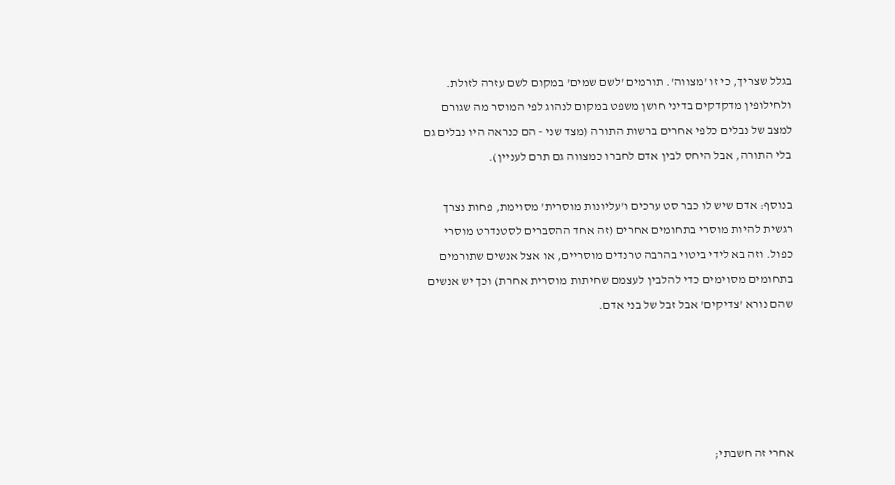בגלל שצריך, כי זו 'מצווה'. תורמים 'לשם שמים' במקום לשם עזרה לזולת. ולחילופין מדקדקים בדיני חושן משפט במקום לנהוג לפי המוסר מה שגורם למצב של נבלים כלפי אחרים ברשות התורה (מצד שני - הם כנראה היו נבלים גם בלי התורה, אבל היחס לבין אדם לחברו כמצווה גם תרם לעניין).

בנוסף: אדם שיש לו כבר סט ערכים ו'עליונות מוסרית' מסוימת, פחות נצרך רגשית להיות מוסרי בתחומים אחרים (זה אחד ההסברים לסטנדרט מוסרי כפול. וזה בא לידי ביטוי בהרבה טרנדים מוסריים, או אצל אנשים שתורמים בתחומים מסוימים כדי להלבין לעצמם שחיתות מוסרית אחרת) וכך יש אנשים שהם נורא 'צדיקים' אבל זבל של בני אדם.





אחרי זה חשבתי;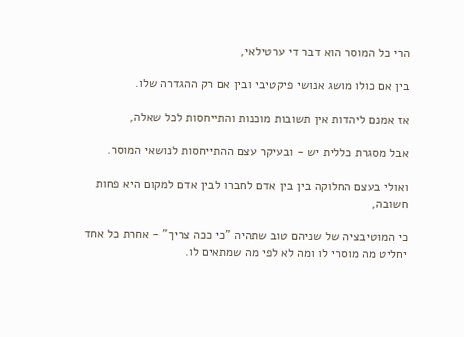הרי כל המוסר הוא דבר די ערטילאי,

בין אם כולו מושג אנושי פיקטיבי ובין אם רק ההגדרה שלו.

אז אמנם ליהדות אין תשובות מוכנות והתייחסות לכל שאלה,

אבל מסגרת כללית יש - ובעיקר עצם ההתייחסות לנושאי המוסר.

ואולי בעצם החלוקה בין בין אדם לחברו לבין אדם למקום היא פחות חשובה,

כי המוטיבציה של שניהם טוב שתהיה "כי ככה צריך" - אחרת כל אחד יחליט מה מוסרי לו ומה לא לפי מה שמתאים לו.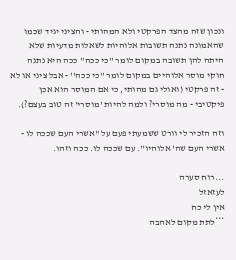ונכון שזה מהצד הפרקטי ולא המהותי - והציני יגיד שכמו שהאמונה נתנה תשובות אלוהיות לשאלות מדעיות שלא היתה להן תשובה במקום לומר ''כי ככה'' ככה היא נתנה חוקי מוסר אלוהיים במקום לומר ''כי ככה'' - אבל ציני או לא - זה פרקטי (ואולי גם מהותי, כי אם המוסר הוא אכן פיקטיבי - מה מוסרי? ולמה להיות 'מוסרי' זה טוב בעצם?).

וזה הזכיר לי וורט ששמעתי פעם על "אשרי העם שככה לו - אשרי העם שה' אלוהיו". עם שככה לו. ככה וזהו.

...רוח סערה
לעזאזל
אין לי כח
***לתת מקום לאהבה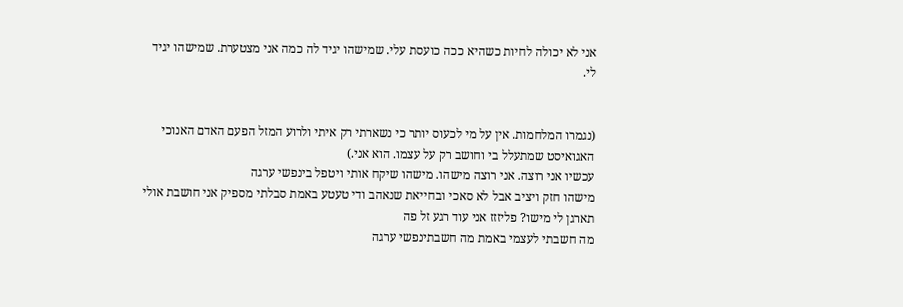אני לא יכולה לחיות כשהיא ככה כועסת עלי. שמישהו יגיד לה כמה אני מצטערת. שמישהו יגיד לי.


(נגמרו המלחמות. אין על מי לכעוס יותר כי נשארתי רק איתי ולרוע המזל הפעם האדם האנוכי האגואיסט שמתעלל בי וחושב רק על עצמו. הוא אני.)
עכשיו אני רוצה. אני רוצה מישהו. מישהו שיקח אותי ויטפל בינפשי ערגה
מישהו חזק ויציב אבל לא סאכי ובחייאת שנאהב ודי טעטע באמת סבלתי מספיק אני חושבת אולי תארגן לי מישו? פליזזז אני עוד רגע זל פה
מה חשבתי לעצמי באמת מה חשבתינפשי ערגה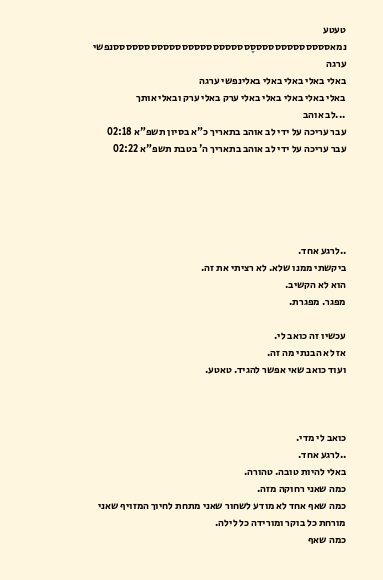טעטע נמאסססססססססססססֶססססססססססססססססססססססנפשי ערגה
באלי באלי באלי באלי באלינפשי ערגה
באלי באלי באלי באלי באלי ערק באלי ערק ובאלי אותך
...לב אוהב
עבר עריכה על ידי לב אוהב בתאריך כ"א בסיון תשפ"א 02:18
עבר עריכה על ידי לב אוהב בתאריך ה' בטבת תשפ"א 02:22





..לרגע אחד.
ביקשתי ממנו שלא. לא רציתי את זה.
הוא לא הקשיב.
מפגר. מפגרת.

עכשיו זה כואב לי.
אז לא הבנתי מה זה.
ועוד כואב שאי אפשר להגיד. טאטע.



כואב לי מדי.
..לרגע אחד.
באלי להיות טובה. טהורה.
כמה שאני רחוקה מזה.
כמה שאף אחד לא מודע לשחור שאני מתחת לחיוך המזויף שאני מורחת כל בוקר ומורידה כל לילה.
כמה שאף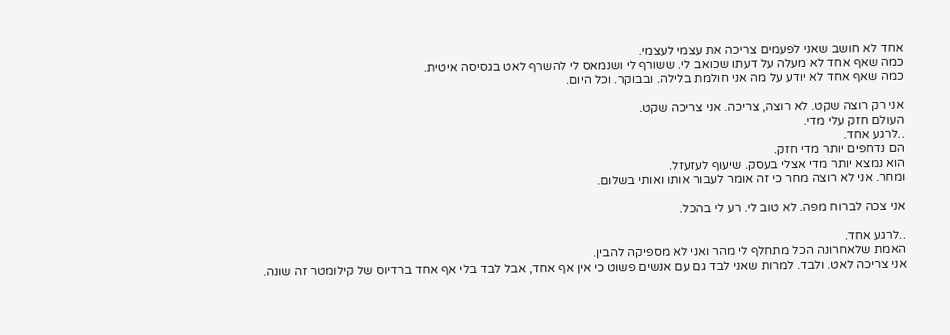אחד לא חושב שאני לפעמים צריכה את עצמי לעצמי.
כמה שאף אחד לא מעלה על דעתו שכואב לי. ששורף לי ושנמאס לי להשרף לאט בגסיסה איטית.
כמה שאף אחד לא יודע על מה אני חולמת בלילה. ובבוקר. וכל היום.

אני רק רוצה שקט. לא רוצה, צריכה. אני צריכה שקט.
העולם חזק עלי מדי.
..לרגע אחד.
הם נדחפים יותר מדי חזק.
הוא נמצא יותר מדי אצלי בעסק. שיעוף לעזעזל.
ומחר. אני לא רוצה מחר כי זה אומר לעבור אותו ואותי בשלום.

אני צכה לברוח מפה. לא טוב לי. רע לי בהכל.

..לרגע אחד.
האמת שלאחרונה הכל מתחלף לי מהר ואני לא מספיקה להבין.
אני צריכה לאט. ולבד. למרות שאני לבד גם עם אנשים פשוט כי אין אף אחד, אבל לבד בלי אף אחד ברדיוס של קילומטר זה שונה.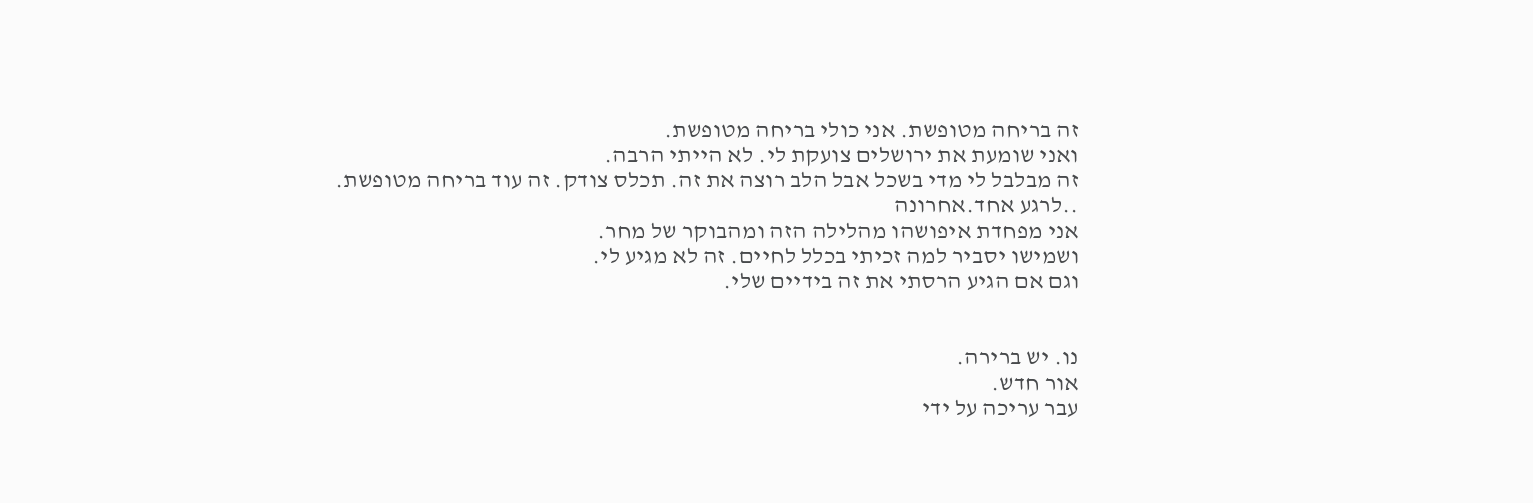זה בריחה מטופשת. אני כולי בריחה מטופשת.
ואני שומעת את ירושלים צועקת לי. לא הייתי הרבה.
זה מבלבל לי מדי בשכל אבל הלב רוצה את זה. תכלס צודק. זה עוד בריחה מטופשת.
..לרגע אחד.אחרונה
אני מפחדת איפושהו מהלילה הזה ומהבוקר של מחר.
ושמישו יסביר למה זכיתי בכלל לחיים. זה לא מגיע לי.
וגם אם הגיע הרסתי את זה בידיים שלי.


נו. יש ברירה.
אור חדש.
עבר עריכה על ידי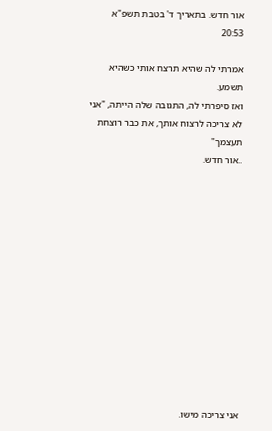אור חדש. בתאריך ד' בטבת תשפ"א 20:53

אמרתי לה שהיא תרצח אותי כשהיא תשמע.
ואז סיפרתי לה, התגובה שלה הייתה, "אני לא צריכה לרצוח אותך, את כבר רוצחת תעצמך"
..אור חדש.













אני צריכה מישו.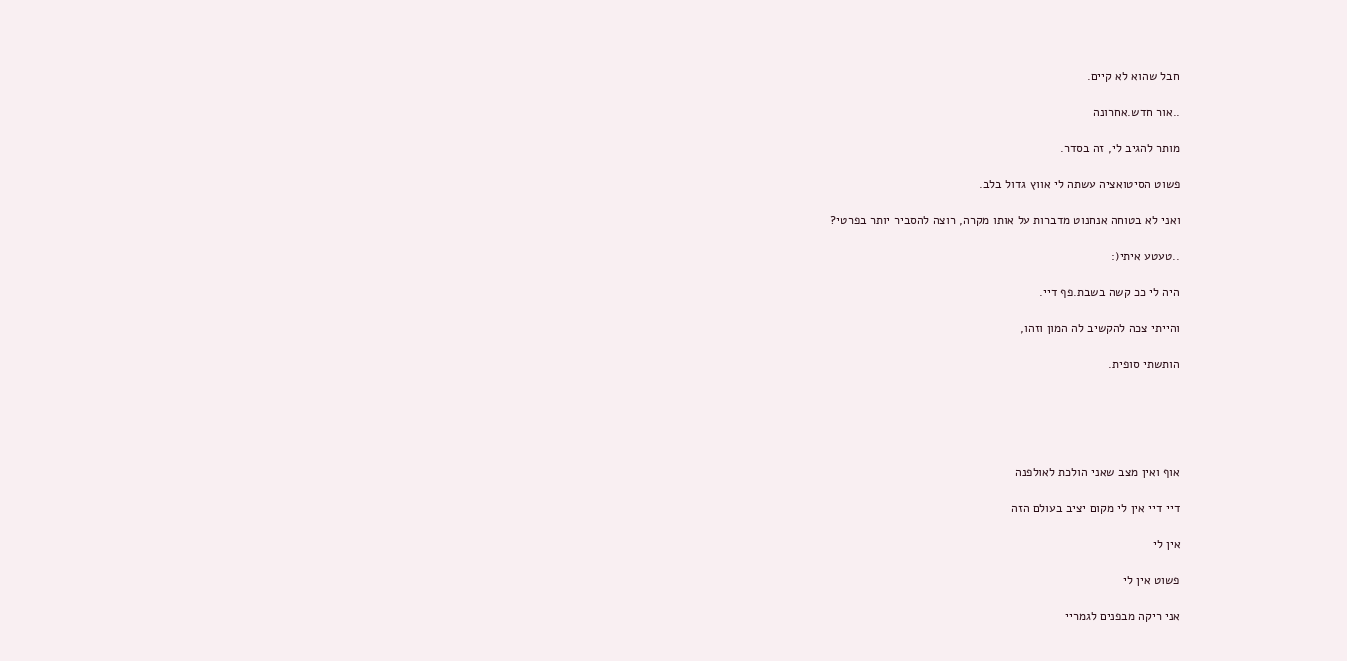חבל שהוא לא קיים.

..אור חדש.אחרונה

מותר להגיב לי, זה בסדר.

פשוט הסיטואציה עשתה לי אווץ גדול בלב.

ואני לא בטוחה אנחנוט מדברות על אותו מקרה, רוצה להסביר יותר בפרטי?

..טעטע איתי(:

היה לי ככ קשה בשבת.פף דיי.

והייתי צכה להקשיב לה המון וזהו,

הותשתי סופית.





אוף ואין מצב שאני הולכת לאולפנה

דיי דיי אין לי מקום יציב בעולם הזה

אין לי

פשוט אין לי

אני ריקה מבפנים לגמריי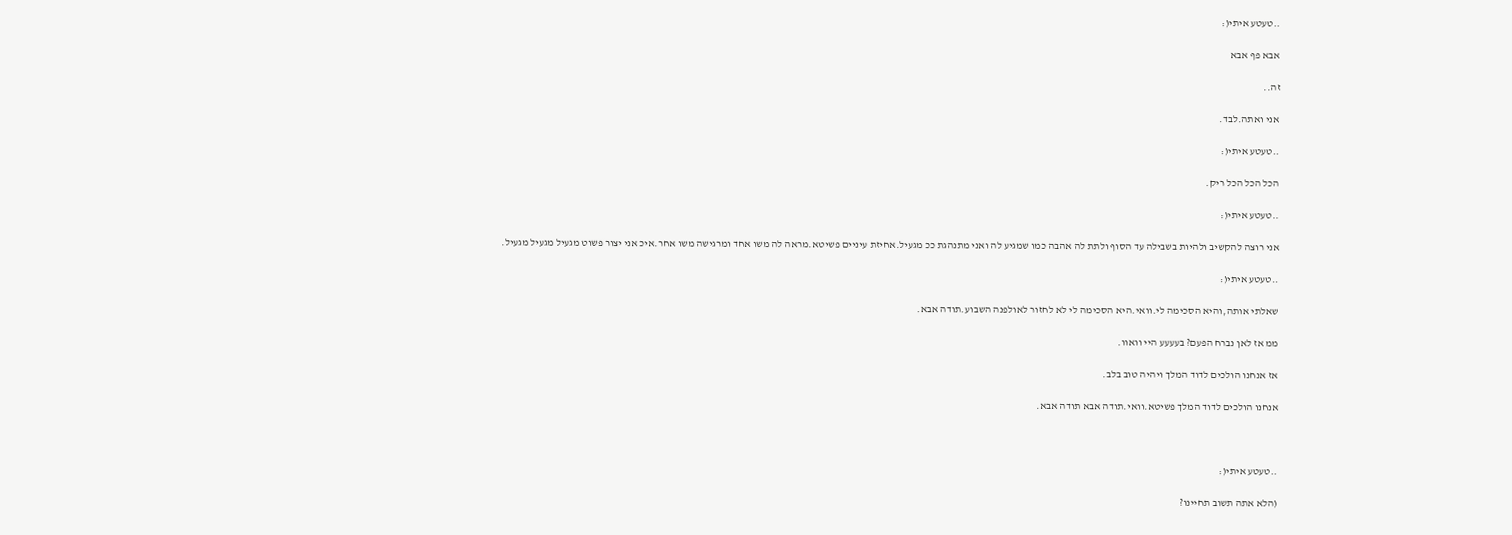..טעטע איתי(:

אבא פף אבא

זה..

אני ואתה.לבד.

..טעטע איתי(:

הכל הכל הכל ריק.

..טעטע איתי(:

אני רוצה להקשיב ולהיות בשבילה עד הסוף ולתת לה אהבה כמו שמגיע לה ואני מתנהגת ככ מגעיל.אחיזת עיניים פשיטא.מראה לה משו אחד ומרגישה משו אחר.איכ אני יצור פשוט מגעיל מגעיל מגעיל.

..טעטע איתי(:

שאלתי אותה,והיא הסכימה לי.וואי.היא הסכימה לי לא לחזור לאולפנה השבוע.תודה אבא.

ממ אז לאן נברח הפעם? בעעעע היי וואוו.

אז אנחנו הולכים לדוד המלך ויהיה טוב בלב.

אנחנו הולכים לדוד המלך פשיטא.וואי.תודה אבא תודה אבא.



..טעטע איתי(:

(הלא אתה תשוב תחיינו?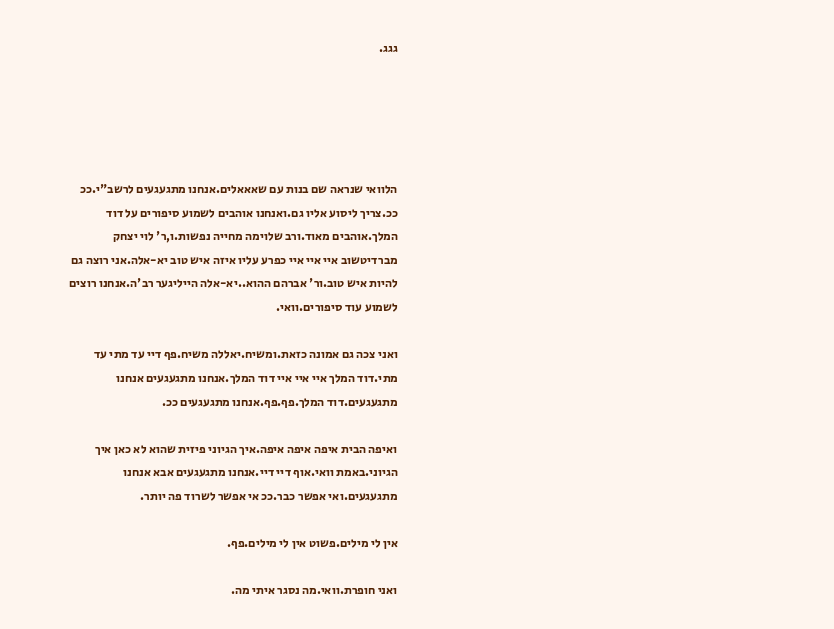גגג.





הלוואי שנראה שם בנות עם שאאאלים.אנחנו מתגעגעים לרשב"י.ככ ככ.צריך ליסוע אליו גם.ואנחנו אוהבים לשמוע סיפורים על דוד המלך.אוהבים מאוד.ורב שלוימה מחייה נפשות.ו,ר' לוי יצחק מברדיטשוב איי איי איי כפרע עליו איזה איש טוב יא-אלה.אני רוצה גם להיות איש טוב.ור' אברהם ההוא..יא-אלה הייליגער רב'ה.אנחנו רוצים לשמוע עוד סיפורים.וואי.

ואני צכה גם אמונה כזאת.ומשיח.יאללה משיח.פף דיי עד מתי עד מתי.דוד המלך איי איי איי דוד המלך.אנחנו מתגעגעים אנחנו מתגעגעים.דוד המלך.פף.פף.אנחנו מתגעגעים ככ.

ואיפה הבית איפה איפה איפה.איך הגיוני פיזית שהוא לא כאן איך הגיוני.באמת וואי.אוף דיי דיי.אנחנו מתגעגעים אבא אנחנו מתגעגעים.ואי אפשר כבר.ככ אי אפשר לשרוד פה יותר.

אין לי מילים.פשוט אין לי מילים.פף.

ואני חופרת.וואי.מה נסגר איתי מה.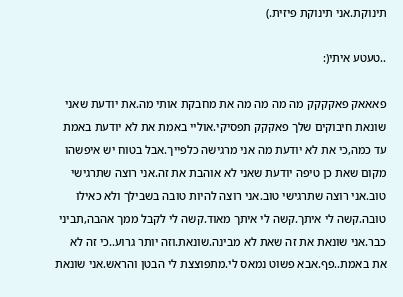תינוקת.אני תינוקת פיזית.)

..טעטע איתי(:

פאאאק פאקקקק מה מה מה מה את מחבקת אותי מה.את יודעת שאני שונאת חיבוקים שלך פאקקק תפסיקי.אוליי באמת את לא יודעת באמת עד כמה,כי את לא יודעת מה אני מרגישה כלפייך.אבל בטוח יש איפשהו מקום שאת כן טיפה יודעת שאני לא אוהבת את זה.אני רוצה שתרגישי טוב.אני רוצה שתרגישי טוב.אני רוצה להיות טובה בשבילך ולא כאילו טובה.קשה לי איתך.קשה לי איתך מאוד.קשה לי לקבל ממך אהבה,תביני כבר.אני שונאת את זה שאת לא מבינה.שונאת.וזה יותר גרוע..כי זה לא את באמת..פף.אבא פשוט נמאס לי.מתפוצצת לי הבטן והראש.אני שונאת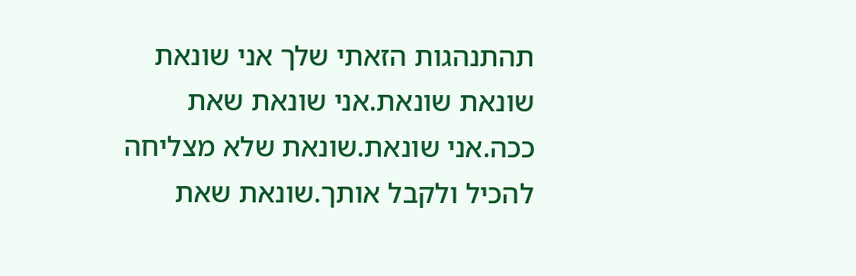תהתנהגות הזאתי שלך אני שונאת שונאת שונאת.אני שונאת שאת ככה.אני שונאת.שונאת שלא מצליחה להכיל ולקבל אותך.שונאת שאת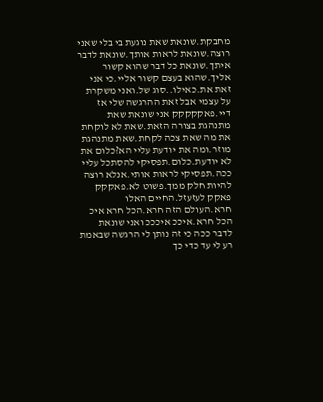מחבקת.שונאת שאת נוגעת בי בלי שאני רוצה.שונאת לראות אותך.שונאת לדבר איתך.שונאת כל דבר שהוא קשור אליך.שהוא בעצם קשור אליי.כי אני זאת את.כאילו..סוג של.ואני משקרת על עצמי אבל זאת ההרגשה שלי אז דיי.פאקקקקק אני שונאת שאת מתנהגת בצורה הזאת.שאת לא לוקחת את מה שאת צכה לקחת.שאת מתנהגת מוזר.ומה את יודעת עליי הא?כלום את לא יודעת.כלום.תפסיקי להסתכל עליי ככה.תפסיקי לראות אותי.אנלא רוצה להיות חלק ממך.פשוט לא.פאקקק פאקק לעזעזל.החיים האלו חרא.העולם הזה חרא.הכל חרא איכ הכל חרא.איככ איכככ ואני שונאת לדבר ככה כי זה נותן לי הרגשה שבאמת רע לי עד כדי כך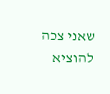שאני צכה להוציא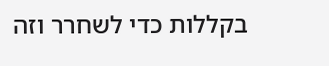בקללות כדי לשחרר וזה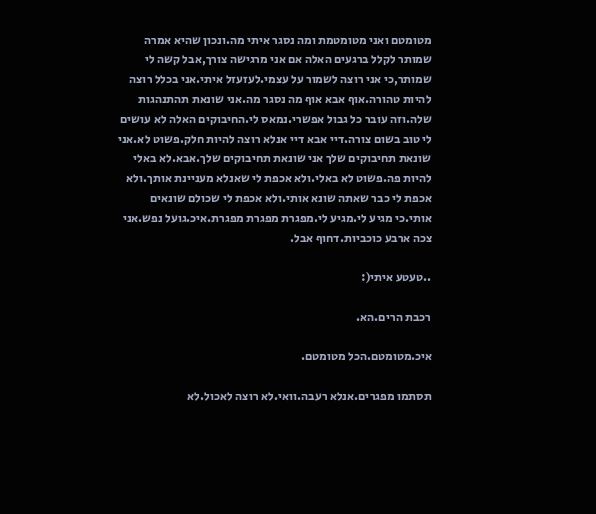מטומטם ואני מטומטמת ומה נסגר איתי מה.ונכון שהיא אמרה שמותר לקלל ברגעים האלה אם אני מרגישה צורך,אבל קשה לי שמותר,כי אני רוצה לשמור על עצמי.לעזעזל איתי.אני בכלל רוצה להיות טהורה.אוף אבא אוף מה נסגר מה.אני שונאת תהתנהגות שלה.וזה עובר כל גבול אפשרי.נמאס לי.החיבוקים האלה לא עושים לי טוב בשום צורה.דיי אבא דיי אנלא רוצה להיות חלק.פשוט לא.אני שונאת תחיבוקים שלך אני שונאת תחיבוקים שלך.אבא.לא באלי להיות פה.פשוט לא באלי.ולא אכפת לי שאנלא מעניינת אותך.ולא אכפת לי כבר שאתה שונא אותי.ולא אכפת לי שכולם שונאים אותי.כי מגיע לי.מגיע לי.מפגרת מפגרת מפגרת.איכ.גועל נפש.אני צכה ארבע כוכביות.דחוף אבל.

..טעטע איתי(:

רכבת הרים.הא.

איכ.מטומטם.הכל מטומטם.

תסתמו מפגרים.אנלא רעבה.וואי.לא רוצה לאכול.לא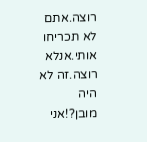רוצה.אתם לא תכריחו אותי.אנלא רוצה.זה לא היה מובן?!אני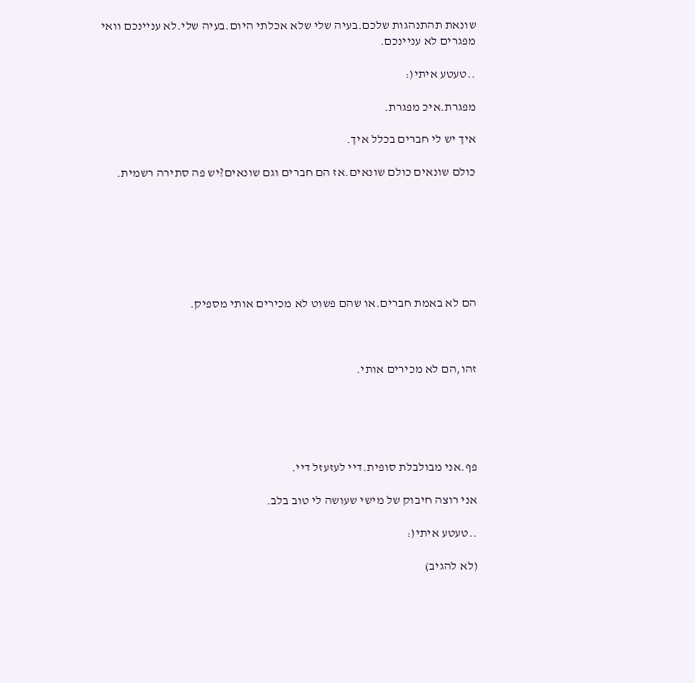שונאת תהתנהגות שלכם.בעיה שלי שלא אכלתי היום.בעיה שלי.לא עניינכם וואי מפגרים לא עניינכם.

..טעטע איתי(:

מפגרת.איכ מפגרת.

איך יש לי חברים בכלל איך.

כולם שונאים כולם שונאים.אז הם חברים וגם שונאים?יש פה סתירה רשמית.







הם לא באמת חברים.או שהם פשוט לא מכירים אותי מספיק.



זהו,הם לא מכירים אותי.





פף.אני מבולבלת סופית.דיי לעזעזל דיי.

אני רוצה חיבוק של מישי שעושה לי טוב בלב.

..טעטע איתי(:

(לא להגיב)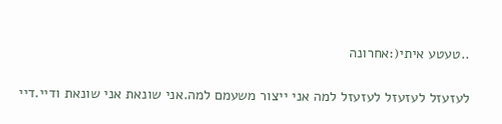..טעטע איתי(:אחרונה

לעזעזל לעזעזל לעזעזל למה אני ייצור משעמם למה.אני שונאת אני שונאת ודיי.דיי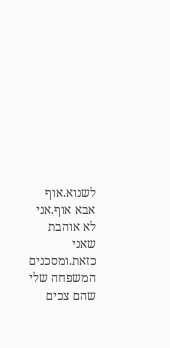לשנוא.אוף אבא אוף.אני לא אוהבת שאני כזאת.ומסכנים המשפחה שלי שהם צכים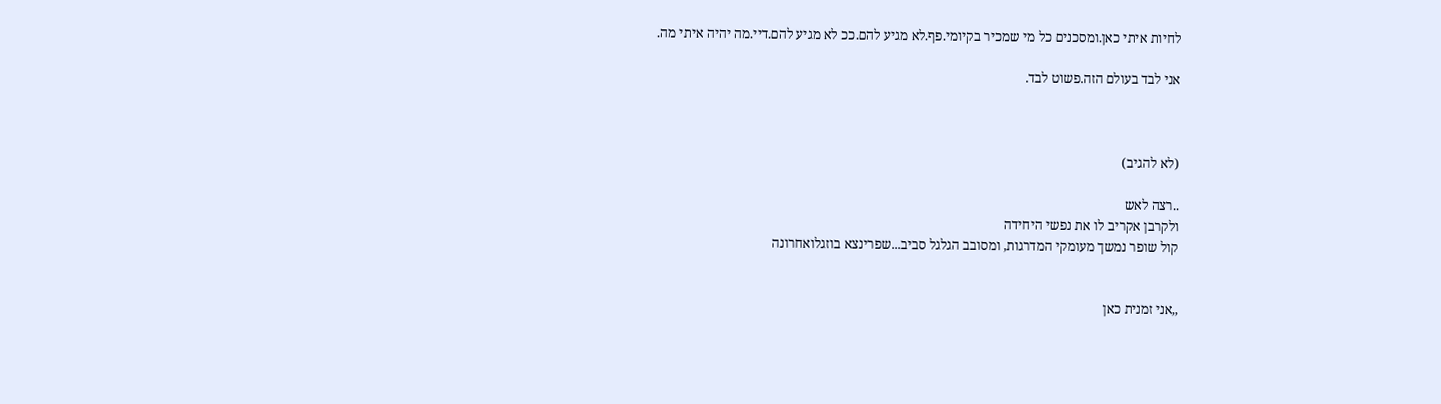לחיות איתי כאן.ומסכנים כל מי שמכיר בקיומי.פף.לא מגיע להם.ככ לא מגיע להם.דיי.מה יהיה איתי מה.

אני לבד בעולם הזה.פשוט לבד.



(לא להגיב)

..רצה לאש
ולקרבן אקריב לו את נפשי היחידה
קול שופר נמשך מעומקי המדרגות, ומסובב הגלגל סביב...שפרינצא בוזגלואחרונה


,,אני זמנית כאן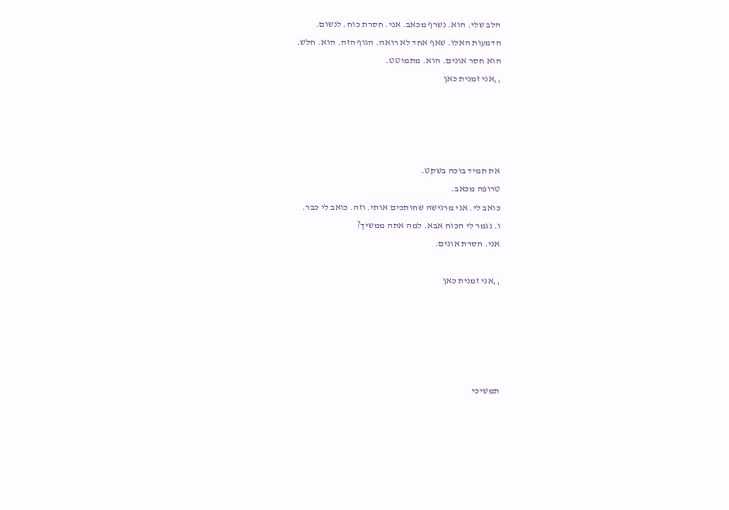הלב שלי. הוא. נשרף מכאב. אני. חסרת כוח. לנשום.
הדמעות האלו. שאף אחד לא רואה. הגוף הזה. הוא. חלש.
הוא חסר אונים. הוא. מתמוטט.
,,אני זמנית כאן




את תמיד בוכה בשקט.
טרופה מכאב.
כואב לי. אני מרגישה שחותכים אותי. וזה. כואב לי כבר.
ו. נגמר לי הכוח אבא. למה אתה ממשיך?
אני. חסרת אונים.

,,אני זמנית כאן





תמשיכי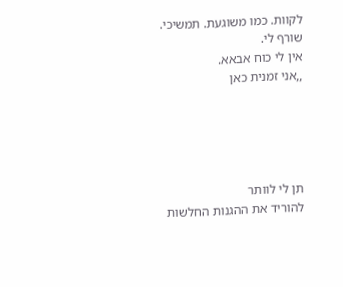לקוות. כמו משוגעת. תמשיכי.
שורף לי.
אין לי כוח אבאא.
,,אני זמנית כאן





תן לי לוותר
להוריד את ההגנות החלשות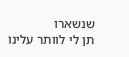שנשארו
תן לי לוותר עלינו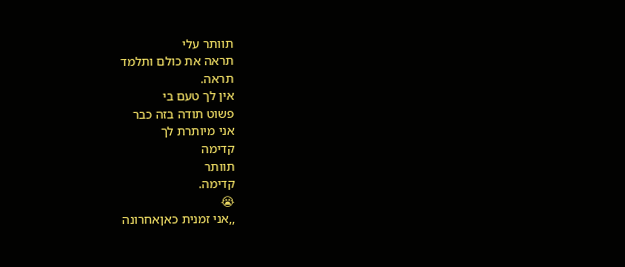תוותר עלי
תראה את כולם ותלמד
תראה.
אין לך טעם בי
פשוט תודה בזה כבר
אני מיותרת לך
קדימה
תוותר
קדימה.
😭
,,אני זמנית כאןאחרונה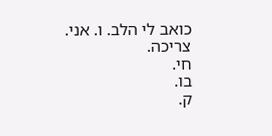כואב לי הלב. ו. אני.
צריכה.
חי.
בו.
ק.